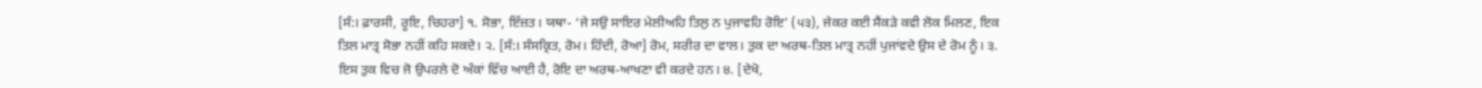[ਸੰ:। ਫ਼ਾਰਸੀ, ਰੂਇ, ਚਿਹਰਾ] ੧. ਸੋਭਾ, ਇੱਜ਼ਤ। ਯਥਾ- ‘ਜੇ ਸਉ ਸਾਇਰ ਮੇਲੀਅਹਿ ਤਿਲੁ ਨ ਪੁਜਾਵਹਿ ਰੋਇ’ (੫੩), ਜੇਕਰ ਕਈ ਸੈਂਕੜੇ ਕਵੀ ਲੋਕ ਮਿਲਣ, ਇਕ ਤਿਲ ਮਾਤ੍ਰ ਸੋਭਾ ਨਹੀਂ ਕਹਿ ਸਕਦੇ। ੨. [ਸੰ:। ਸੰਸਕ੍ਰਿਤ, ਰੋਮ। ਹਿੰਦੀ, ਰੋਆ] ਰੋਮ, ਸਰੀਰ ਦਾ ਵਾਲ। ਤੁਕ ਦਾ ਅਰਥ-ਤਿਲ ਮਾਤ੍ਰ ਨਹੀਂ ਪੁਜਾਂਵਦੇ ਉਸ ਦੇ ਰੋਮ ਨੂੰ। ੩. ਇਸ ਤੁਕ ਵਿਚ ਜੋ ਉਪਰਲੇ ਦੋ ਅੰਕਾਂ ਵਿੱਚ ਆਈ ਹੈ, ਰੋਇ ਦਾ ਅਰਥ-ਆਖਣਾ ਵੀ ਕਰਦੇ ਹਨ। ੪. [ਦੇਖੋ,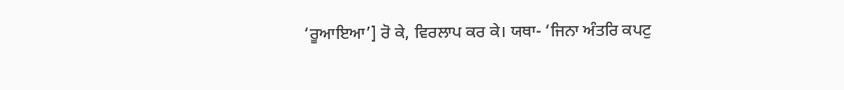‘ਰੂਆਇਆ’] ਰੋ ਕੇ, ਵਿਰਲਾਪ ਕਰ ਕੇ। ਯਥਾ- ‘ਜਿਨਾ ਅੰਤਰਿ ਕਪਟੁ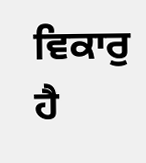ਵਿਕਾਰੁ ਹੈ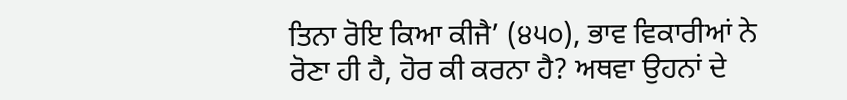ਤਿਨਾ ਰੋਇ ਕਿਆ ਕੀਜੈ’ (੪੫੦), ਭਾਵ ਵਿਕਾਰੀਆਂ ਨੇ ਰੋਣਾ ਹੀ ਹੈ, ਹੋਰ ਕੀ ਕਰਨਾ ਹੈ? ਅਥਵਾ ਉਹਨਾਂ ਦੇ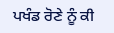ਪਖੰਡ ਰੋਣੇ ਨੂੰ ਕੀ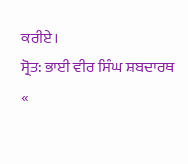ਕਰੀਏ।
ਸ੍ਰੋਤ: ਭਾਈ ਵੀਰ ਸਿੰਘ ਸ਼ਬਦਾਰਥ
«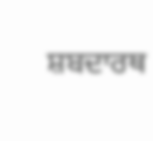ਸ਼ਬਦਾਰਥ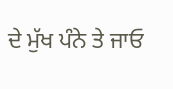ਦੇ ਮੁੱਖ ਪੰਨੇ ਤੇ ਜਾਓ